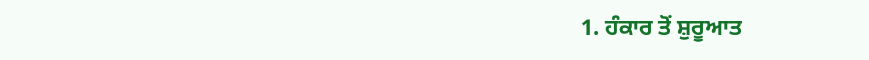1. ਹੰਕਾਰ ਤੋਂ ਸ਼ੁਰੂਆਤ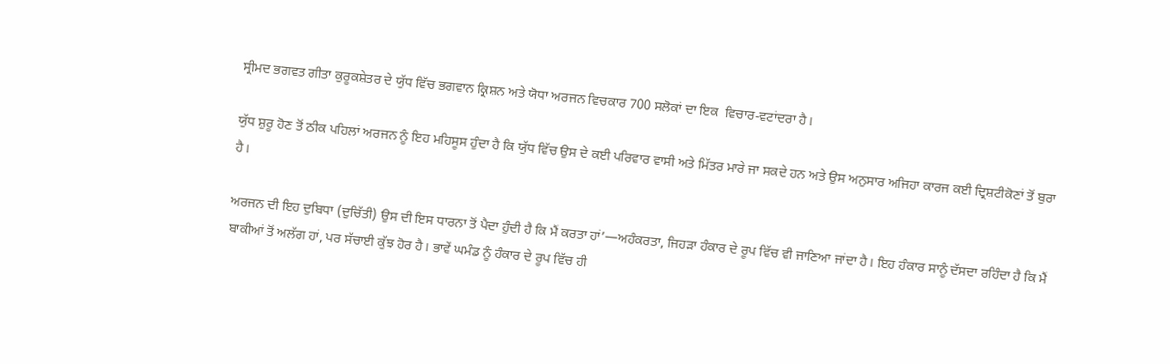ਸ੍ਰੀਮਦ ਭਗਵਤ ਗੀਤਾ ਕੁਰੂਕਸ਼ੇਤਰ ਦੇ ਯੁੱਧ ਵਿੱਚ ਭਗਵਾਨ ਕ੍ਰਿਸ਼ਨ ਅਤੇ ਯੋਧਾ ਅਰਜਨ ਵਿਚਕਾਰ 700 ਸਲੋਕਾਂ ਦਾ ਇਕ  ਵਿਚਾਰ-ਵਟਾਂਦਰਾ ਹੈ।

ਯੁੱਧ ਸ਼ੁਰੂ ਹੋਣ ਤੋਂ ਠੀਕ ਪਹਿਲਾਂ ਅਰਜਨ ਨੂੰ ਇਹ ਮਹਿਸੂਸ ਹੁੰਦਾ ਹੈ ਕਿ ਯੁੱਧ ਵਿੱਚ ਉਸ ਦੇ ਕਈ ਪਰਿਵਾਰ ਵਾਸੀ ਅਤੇ ਮਿੱਤਰ ਮਾਰੇ ਜਾ ਸਕਦੇ ਹਨ ਅਤੇ ਉਸ ਅਨੁਸਾਰ ਅਜਿਹਾ ਕਾਰਜ ਕਈ ਦ੍ਰਿਸ਼ਟੀਕੋਣਾਂ ਤੋਂ ਬੁਰਾ ਹੈ।

ਅਰਜਨ ਦੀ ਇਹ ਦੁਬਿਧਾ (ਦੁਚਿੱਤੀ) ਉਸ ਦੀ ਇਸ ਧਾਰਨਾ ਤੋਂ ਪੈਦਾ ਹੁੰਦੀ ਹੈ ਕਿ ਮੈਂ ਕਰਤਾ ਹਾਂ’—ਅਹੰਕਰਤਾ, ਜਿਹੜਾ ਹੰਕਾਰ ਦੇ ਰੂਪ ਵਿੱਚ ਵੀ ਜਾਣਿਆ ਜਾਂਦਾ ਹੈ। ਇਹ ਹੰਕਾਰ ਸਾਨੂੰ ਦੱਸਦਾ ਰਹਿੰਦਾ ਹੈ ਕਿ ਮੈਂ ਬਾਕੀਆਂ ਤੋਂ ਅਲੱਗ ਹਾਂ, ਪਰ ਸੱਚਾਈ ਕੁੱਝ ਹੋਰ ਹੈ। ਭਾਵੇਂ ਘਮੰਡ ਨੂੰ ਹੰਕਾਰ ਦੇ ਰੂਪ ਵਿੱਚ ਹੀ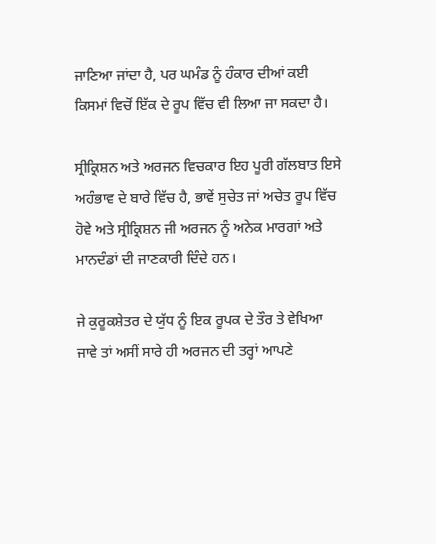ਜਾਣਿਆ ਜਾਂਦਾ ਹੈ, ਪਰ ਘਮੰਡ ਨੂੰ ਹੰਕਾਰ ਦੀਆਂ ਕਈ ਕਿਸਮਾਂ ਵਿਚੋਂ ਇੱਕ ਦੇ ਰੂਪ ਵਿੱਚ ਵੀ ਲਿਆ ਜਾ ਸਕਦਾ ਹੈ।

ਸ੍ਰੀਕ੍ਰਿਸ਼ਨ ਅਤੇ ਅਰਜਨ ਵਿਚਕਾਰ ਇਹ ਪੂਰੀ ਗੱਲਬਾਤ ਇਸੇ ਅਹੰਭਾਵ ਦੇ ਬਾਰੇ ਵਿੱਚ ਹੈ, ਭਾਵੇਂ ਸੁਚੇਤ ਜਾਂ ਅਚੇਤ ਰੂਪ ਵਿੱਚ ਹੋਵੇ ਅਤੇ ਸ੍ਰੀਕ੍ਰਿਸ਼ਨ ਜੀ ਅਰਜਨ ਨੂੰ ਅਨੇਕ ਮਾਰਗਾਂ ਅਤੇ ਮਾਨਦੰਡਾਂ ਦੀ ਜਾਣਕਾਰੀ ਦਿੰਦੇ ਹਨ।

ਜੇ ਕੁਰੂਕਸ਼ੇਤਰ ਦੇ ਯੁੱਧ ਨੂੰ ਇਕ ਰੂਪਕ ਦੇ ਤੌਰ ਤੇ ਵੇਖਿਆ ਜਾਵੇ ਤਾਂ ਅਸੀਂ ਸਾਰੇ ਹੀ ਅਰਜਨ ਦੀ ਤਰ੍ਹਾਂ ਆਪਣੇ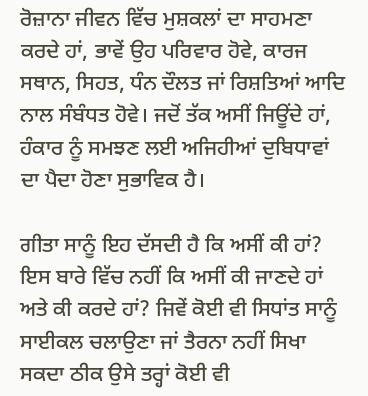ਰੋਜ਼ਾਨਾ ਜੀਵਨ ਵਿੱਚ ਮੁਸ਼ਕਲਾਂ ਦਾ ਸਾਹਮਣਾ ਕਰਦੇ ਹਾਂ, ਭਾਵੇਂ ਉਹ ਪਰਿਵਾਰ ਹੋਵੇ, ਕਾਰਜ ਸਥਾਨ, ਸਿਹਤ, ਧੰਨ ਦੌਲਤ ਜਾਂ ਰਿਸ਼ਤਿਆਂ ਆਦਿ ਨਾਲ ਸੰਬੰਧਤ ਹੋਵੇ। ਜਦੋਂ ਤੱਕ ਅਸੀਂ ਜਿਊਂਦੇ ਹਾਂ, ਹੰਕਾਰ ਨੂੰ ਸਮਝਣ ਲਈ ਅਜਿਹੀਆਂ ਦੁਬਿਧਾਵਾਂ ਦਾ ਪੈਦਾ ਹੋਣਾ ਸੁਭਾਵਿਕ ਹੈ।

ਗੀਤਾ ਸਾਨੂੰ ਇਹ ਦੱਸਦੀ ਹੈ ਕਿ ਅਸੀਂ ਕੀ ਹਾਂ? ਇਸ ਬਾਰੇ ਵਿੱਚ ਨਹੀਂ ਕਿ ਅਸੀਂ ਕੀ ਜਾਣਦੇ ਹਾਂ ਅਤੇ ਕੀ ਕਰਦੇ ਹਾਂ? ਜਿਵੇਂ ਕੋਈ ਵੀ ਸਿਧਾਂਤ ਸਾਨੂੰ ਸਾਈਕਲ ਚਲਾਉਣਾ ਜਾਂ ਤੈਰਨਾ ਨਹੀਂ ਸਿਖਾ ਸਕਦਾ ਠੀਕ ਉਸੇ ਤਰ੍ਹਾਂ ਕੋਈ ਵੀ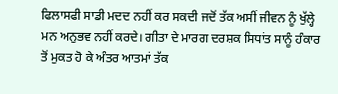ਫਿਲਾਸਫੀ ਸਾਡੀ ਮਦਦ ਨਹੀਂ ਕਰ ਸਕਦੀ ਜਦੋਂ ਤੱਕ ਅਸੀਂ ਜੀਵਨ ਨੂੰ ਖੁੱਲ੍ਹੇ ਮਨ ਅਨੁਭਵ ਨਹੀਂ ਕਰਦੇ। ਗੀਤਾ ਦੇ ਮਾਰਗ ਦਰਸ਼ਕ ਸਿਧਾਂਤ ਸਾਨੂੰ ਹੰਕਾਰ ਤੋਂ ਮੁਕਤ ਹੋ ਕੇ ਅੰਤਰ ਆਤਮਾਂ ਤੱਕ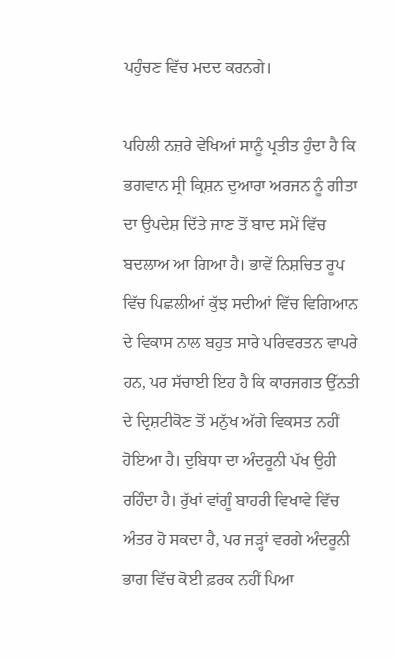ਪਹੁੰਚਣ ਵਿੱਚ ਮਦਦ ਕਰਨਗੇ।

ਪਹਿਲੀ ਨਜ਼ਰੇ ਵੇਖਿਆਂ ਸਾਨੂੰ ਪ੍ਰਤੀਤ ਹੁੰਦਾ ਹੈ ਕਿ ਭਗਵਾਨ ਸ੍ਰੀ ਕ੍ਰਿਸ਼ਨ ਦੁਆਰਾ ਅਰਜਨ ਨੂੰ ਗੀਤਾ ਦਾ ਉਪਦੇਸ਼ ਦਿੱਤੇ ਜਾਣ ਤੋਂ ਬਾਦ ਸਮੇਂ ਵਿੱਚ ਬਦਲਾਅ ਆ ਗਿਆ ਹੈ। ਭਾਵੇਂ ਨਿਸ਼ਚਿਤ ਰੂਪ ਵਿੱਚ ਪਿਛਲੀਆਂ ਕੁੱਝ ਸਦੀਆਂ ਵਿੱਚ ਵਿਗਿਆਨ ਦੇ ਵਿਕਾਸ ਨਾਲ ਬਹੁਤ ਸਾਰੇ ਪਰਿਵਰਤਨ ਵਾਪਰੇ ਹਨ, ਪਰ ਸੱਚਾਈ ਇਹ ਹੈ ਕਿ ਕਾਰਜਗਤ ਉੱਨਤੀ ਦੇ ਦ੍ਰਿਸ਼ਟੀਕੋਣ ਤੋਂ ਮਨੁੱਖ ਅੱਗੇ ਵਿਕਸਤ ਨਹੀਂ ਹੋਇਆ ਹੈ। ਦੁਬਿਧਾ ਦਾ ਅੰਦਰੂਨੀ ਪੱਖ ਉਹੀ ਰਹਿੰਦਾ ਹੈ। ਰੁੱਖਾਂ ਵਾਂਗੂੰ ਬਾਹਰੀ ਵਿਖਾਵੇ ਵਿੱਚ ਅੰਤਰ ਹੋ ਸਕਦਾ ਹੈ, ਪਰ ਜੜ੍ਹਾਂ ਵਰਗੇ ਅੰਦਰੂਨੀ ਭਾਗ ਵਿੱਚ ਕੋਈ ਫ਼ਰਕ ਨਹੀਂ ਪਿਆ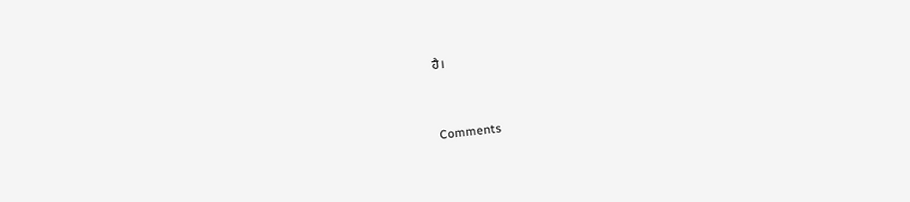ਹੈ।


Comments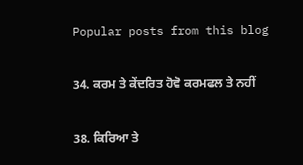Popular posts from this blog

34. ਕਰਮ ਤੇ ਕੇਂਦਰਿਤ ਹੋਵੋ ਕਰਮਫਲ ਤੇ ਨਹੀਂ

38. ਕਿਰਿਆ ਤੇ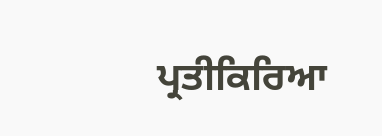ਪ੍ਰਤੀਕਿਰਿਆ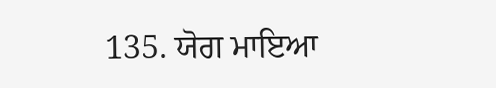135. ਯੋਗ ਮਾਇਆ